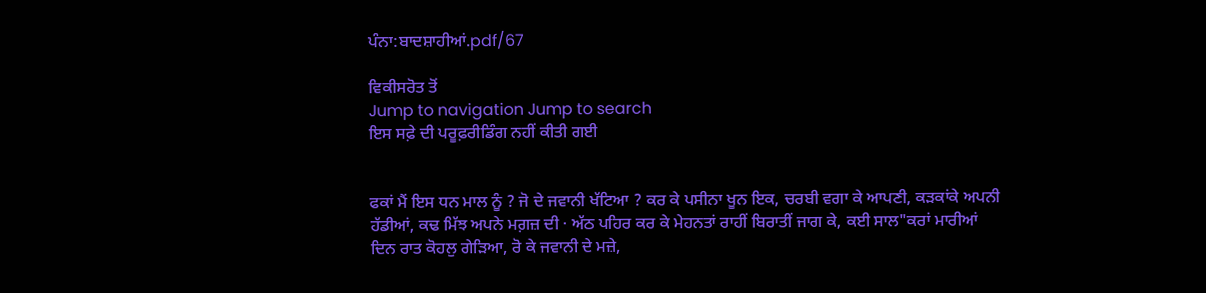ਪੰਨਾ:ਬਾਦਸ਼ਾਹੀਆਂ.pdf/67

ਵਿਕੀਸਰੋਤ ਤੋਂ
Jump to navigation Jump to search
ਇਸ ਸਫ਼ੇ ਦੀ ਪਰੂਫ਼ਰੀਡਿੰਗ ਨਹੀਂ ਕੀਤੀ ਗਈ


ਫਕਾਂ ਮੈਂ ਇਸ ਧਨ ਮਾਲ ਨੂੰ ? ਜੋ ਦੇ ਜਵਾਨੀ ਖੱਟਿਆ ? ਕਰ ਕੇ ਪਸੀਨਾ ਖੂਨ ਇਕ, ਚਰਬੀ ਵਗਾ ਕੇ ਆਪਣੀ, ਕੜਕਾਂਕੇ ਅਪਨੀ ਹੱਡੀਆਂ, ਕਢ ਮਿੱਝ ਅਪਨੇ ਮਗ਼ਜ਼ ਦੀ · ਅੱਠ ਪਹਿਰ ਕਰ ਕੇ ਮੇਹਨਤਾਂ ਰਾਹੀਂ ਬਿਰਾਤੀਂ ਜਾਗ ਕੇ, ਕਈ ਸਾਲ"ਕਰਾਂ ਮਾਰੀਆਂ ਦਿਨ ਰਾਤ ਕੋਹਲੁ ਗੇੜਿਆ, ਰੋ ਕੇ ਜਵਾਨੀ ਦੇ ਮਜ਼ੇ,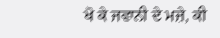ਖੋ ਕੇ ਜਵਾਨੀ ਦੇ ਮਜ਼ੇ, ਕੀ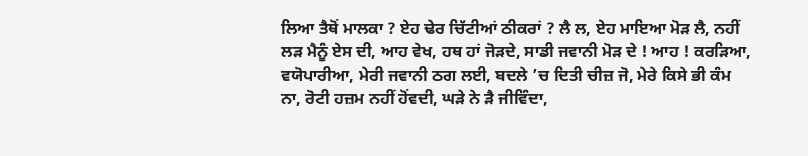ਲਿਆ ਤੈਥੋਂ ਮਾਲਕਾ ? ਏਹ ਢੇਰ ਚਿੱਟੀਆਂ ਠੀਕਰਾਂ ? ਲੈ ਲ, ਏਹ ਮਾਇਆ ਮੋੜ ਲੈ, ਨਹੀਂ ਲੜ ਮੈਨੂੰ ਏਸ ਦੀ, ਆਹ ਵੇਖ, ਹਥ ਹਾਂ ਜੋੜਦੇ, ਸਾਡੀ ਜਵਾਨੀ ਮੋੜ ਦੇ ! ਆਹ ! ਕਰੜਿਆ, ਵਯੋਪਾਰੀਆ, ਮੇਰੀ ਜਵਾਨੀ ਠਗ ਲਈ, ਬਦਲੇ ’ਚ ਦਿਤੀ ਚੀਜ਼ ਜੋ, ਮੇਰੇ ਕਿਸੇ ਭੀ ਕੰਮ ਨਾ, ਰੋਟੀ ਹਜ਼ਮ ਨਹੀਂ ਹੋਂਵਦੀ, ਘੜੇ ਨੇ ੜੈ ਜੀਵਿੰਦਾ,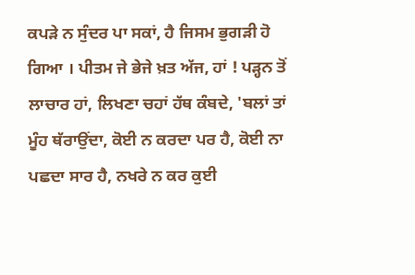ਕਪੜੇ ਨ ਸੁੰਦਰ ਪਾ ਸਕਾਂ, ਹੈ ਜਿਸਮ ਭੁਗੜੀ ਹੋ ਗਿਆ । ਪੀਤਮ ਜੇ ਭੇਜੇ ਖ਼ਤ ਅੱਜ, ਹਾਂ ! ਪੜ੍ਹਨ ਤੋਂ ਲਾਚਾਰ ਹਾਂ, ਲਿਖਣਾ ਚਹਾਂ ਹੱਥ ਕੰਬਦੇ, 'ਬਲਾਂ ਤਾਂ ਮੂੰਹ ਥੱਰਾਉਂਦਾ, ਕੋਈ ਨ ਕਰਦਾ ਪਰ ਹੈ, ਕੋਈ ਨਾ ਪਛਦਾ ਸਾਰ ਹੈ, ਨਖਰੇ ਨ ਕਰ ਕੁਈ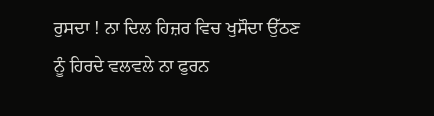ਰੁਸਦਾ ! ਨਾ ਦਿਲ ਹਿਜ਼ਰ ਵਿਚ ਖੁਸੌਦਾ ਉੱਠਣ ਨੂੰ ਹਿਰਦੇ ਵਲਵਲੇ ਨਾ ਫੁਰਨ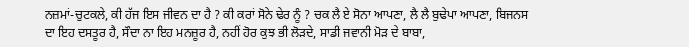ਨਜ਼ਮਾਂ-ਚੁਟਕਲੇ, ਕੀ ਹੱਜ ਇਸ ਜੀਵਨ ਦਾ ਹੈ ? ਕੀ ਕਰਾਂ ਸੋਨੇ ਢੇਰ ਨੂੰ ? ਚਕ ਲੈ ਏ ਸੋਨਾ ਆਪਣਾ, ਲੈ ਲੈ ਬੁਢੇਪਾ ਆਪਣਾ, ਬਿਜਨਸ ਦਾ ਇਹ ਦਸਤੂਰ ਹੈ, ਸੌਦਾ ਨਾ ਇਹ ਮਨਜ਼ੂਰ ਹੈ, ਨਹੀਂ ਹੋਰ ਕੁਝ ਭੀ ਲੋੜਦੇ, ਸਾਡੀ ਜਵਾਨੀ ਮੋੜ ਦੇ ਬਾਬਾ,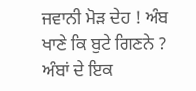ਜਵਾਨੀ ਮੋੜ ਦੇਹ ! ਅੰਬ ਖਾਣੇ ਕਿ ਬੁਟੇ ਗਿਣਨੇ ? ਅੰਬਾਂ ਦੇ ਇਕ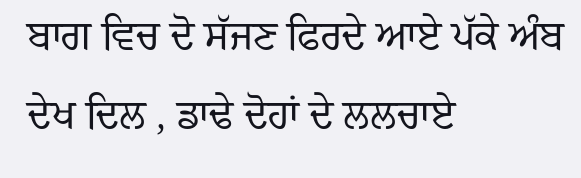ਬਾਗ ਵਿਚ ਦੋ ਸੱਜਣ ਫਿਰਦੇ ਆਏ ਪੱਕੇ ਅੰਬ ਦੇਖ ਦਿਲ , ਡਾਢੇ ਦੋਹਾਂ ਦੇ ਲਲਚਾਏ